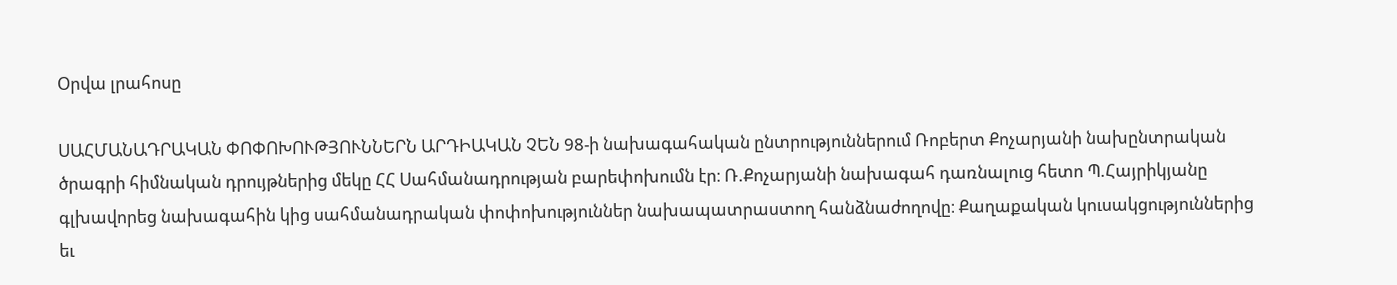Օրվա լրահոսը

ՍԱՀՄԱՆԱԴՐԱԿԱՆ ՓՈՓՈԽՈՒԹՅՈՒՆՆԵՐՆ ԱՐԴԻԱԿԱՆ ՉԵՆ 98-ի նախագահական ընտրություններում Ռոբերտ Քոչարյանի նախընտրական ծրագրի հիմնական դրույթներից մեկը ՀՀ Սահմանադրության բարեփոխումն էր։ Ռ.Քոչարյանի նախագահ դառնալուց հետո Պ.Հայրիկյանը գլխավորեց նախագահին կից սահմանադրական փոփոխություններ նախապատրաստող հանձնաժողովը։ Քաղաքական կուսակցություններից եւ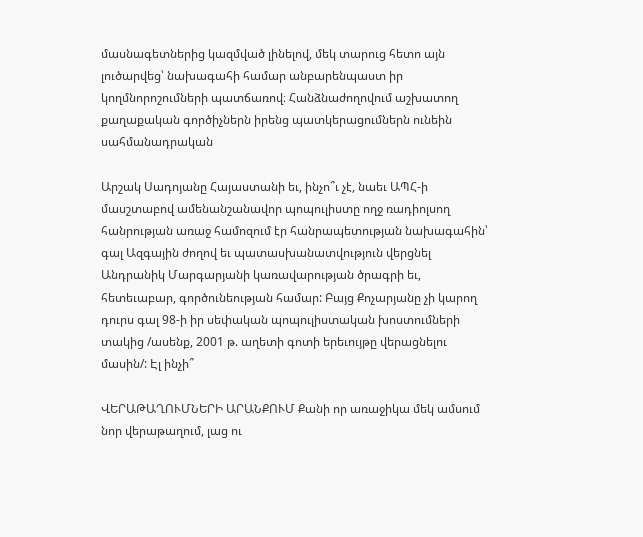մասնագետներից կազմված լինելով, մեկ տարուց հետո այն լուծարվեց՝ նախագահի համար անբարենպաստ իր կողմնորոշումների պատճառով։ Հանձնաժողովում աշխատող քաղաքական գործիչներն իրենց պատկերացումներն ունեին սահմանադրական

Արշակ Սադոյանը Հայաստանի եւ, ինչո՞ւ չէ, նաեւ ԱՊՀ-ի մասշտաբով ամենանշանավոր պոպուլիստը ողջ ռադիոլսող հանրության առաջ համոզում էր հանրապետության նախագահին՝ գալ Ազգային ժողով եւ պատասխանատվություն վերցնել Անդրանիկ Մարգարյանի կառավարության ծրագրի եւ, հետեւաբար, գործունեության համար: Բայց Քոչարյանը չի կարող դուրս գալ 98-ի իր սեփական պոպուլիստական խոստումների տակից /ասենք, 2001 թ. աղետի գոտի երեւույթը վերացնելու մասին/: Էլ ինչի՞

ՎԵՐԱԹԱՂՈՒՄՆԵՐԻ ԱՐԱՆՔՈՒՄ Քանի որ առաջիկա մեկ ամսում նոր վերաթաղում, լաց ու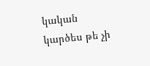կական կարծես թե չի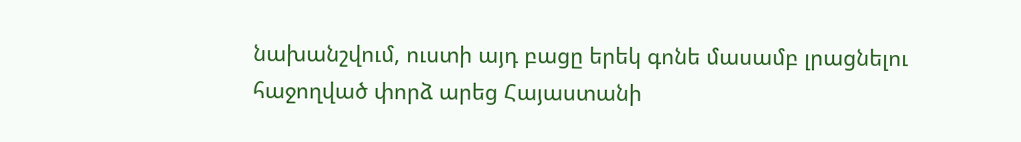նախանշվում, ուստի այդ բացը երեկ գոնե մասամբ լրացնելու հաջողված փորձ արեց Հայաստանի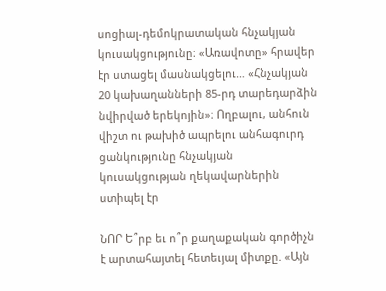սոցիալ-դեմոկրատական հնչակյան կուսակցությունը։ «Առավոտը» հրավեր էր ստացել մասնակցելու… «Հնչակյան 20 կախաղանների 85-րդ տարեդարձին նվիրված երեկոյին»։ Ողբալու, անհուն վիշտ ու թախիծ ապրելու անհագուրդ ցանկությունը հնչակյան կուսակցության ղեկավարներին ստիպել էր

ՆՈՐ Ե՞րբ եւ ո՞ր քաղաքական գործիչն է արտահայտել հետեւյալ միտքը. «Այն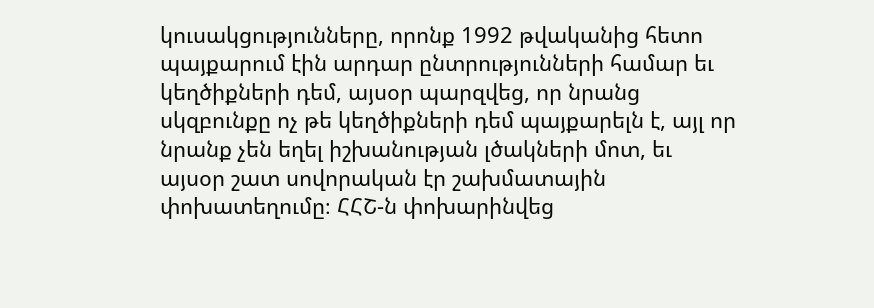կուսակցությունները, որոնք 1992 թվականից հետո պայքարում էին արդար ընտրությունների համար եւ կեղծիքների դեմ, այսօր պարզվեց, որ նրանց սկզբունքը ոչ թե կեղծիքների դեմ պայքարելն է, այլ որ նրանք չեն եղել իշխանության լծակների մոտ, եւ այսօր շատ սովորական էր շախմատային փոխատեղումը։ ՀՀՇ-ն փոխարինվեց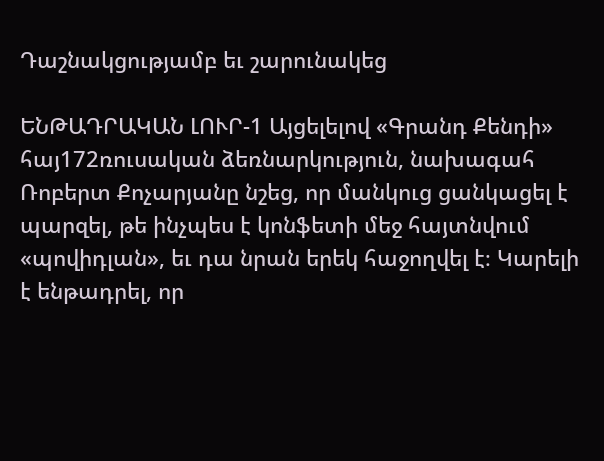Դաշնակցությամբ եւ շարունակեց

ԵՆԹԱԴՐԱԿԱՆ ԼՈՒՐ-1 Այցելելով «Գրանդ Քենդի» հայ172ռուսական ձեռնարկություն, նախագահ Ռոբերտ Քոչարյանը նշեց, որ մանկուց ցանկացել է պարզել, թե ինչպես է կոնֆետի մեջ հայտնվում «պովիդլան», եւ դա նրան երեկ հաջողվել է։ Կարելի է ենթադրել, որ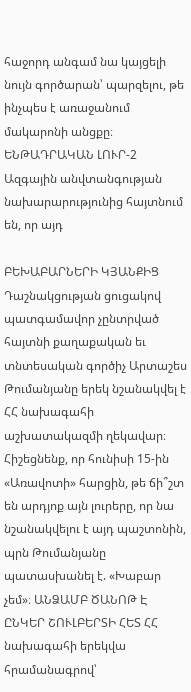հաջորդ անգամ նա կայցելի նույն գործարան՝ պարզելու, թե ինչպես է առաջանում մակարոնի անցքը։ ԵՆԹԱԴՐԱԿԱՆ ԼՈՒՐ-2 Ազգային անվտանգության նախարարությունից հայտնում են, որ այդ

ԲԵԽԱԲԱՐՆԵՐԻ ԿՅԱՆՔԻՑ Դաշնակցության ցուցակով պատգամավոր չընտրված հայտնի քաղաքական եւ տնտեսական գործիչ Արտաշես Թումանյանը երեկ նշանակվել է ՀՀ նախագահի աշխատակազմի ղեկավար։ Հիշեցնենք, որ հունիսի 15-ին «Առավոտի» հարցին, թե ճի՞շտ են արդյոք այն լուրերը, որ նա նշանակվելու է այդ պաշտոնին, պրն Թումանյանը պատասխանել է. «Խաբար չեմ»։ ԱՆՁԱՄԲ ԾԱՆՈԹ Է ԸՆԿԵՐ ՇՈՒԼԲԵՐՏԻ ՀԵՏ ՀՀ նախագահի երեկվա հրամանագրով՝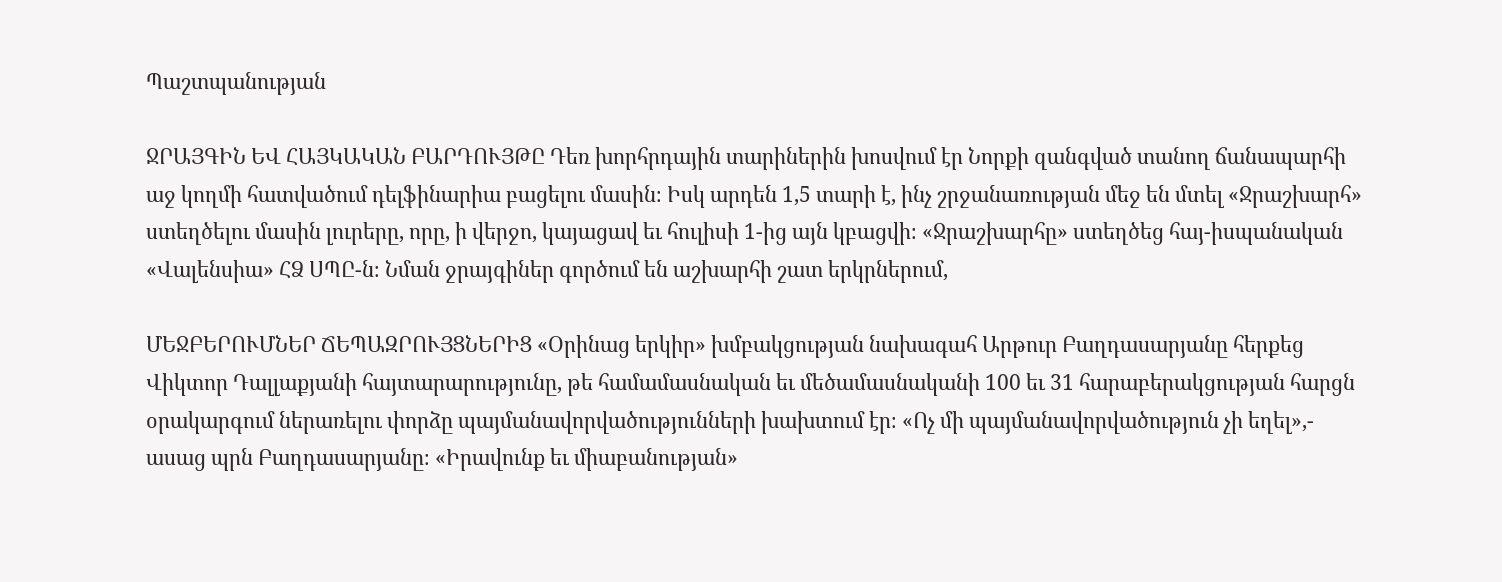Պաշտպանության

ՋՐԱՅԳԻՆ ԵՎ ՀԱՅԿԱԿԱՆ ԲԱՐԴՈՒՅԹԸ Դեռ խորհրդային տարիներին խոսվում էր Նորքի զանգված տանող ճանապարհի աջ կողմի հատվածում դելֆինարիա բացելու մասին։ Իսկ արդեն 1,5 տարի է, ինչ շրջանառության մեջ են մտել «Ջրաշխարհ» ստեղծելու մասին լուրերը, որը, ի վերջո, կայացավ եւ հուլիսի 1-ից այն կբացվի։ «Ջրաշխարհը» ստեղծեց հայ-իսպանական «Վալենսիա» ՀՁ ՍՊԸ-ն։ Նման ջրայգիներ գործում են աշխարհի շատ երկրներում,

ՄԵՋԲԵՐՈՒՄՆԵՐ ՃԵՊԱԶՐՈՒՅՑՆԵՐԻՑ «Օրինաց երկիր» խմբակցության նախագահ Արթուր Բաղդասարյանը հերքեց Վիկտոր Դալլաքյանի հայտարարությունը, թե համամասնական եւ մեծամասնականի 100 եւ 31 հարաբերակցության հարցն օրակարգում ներառելու փորձը պայմանավորվածությունների խախտում էր։ «Ոչ մի պայմանավորվածություն չի եղել»,- ասաց պրն Բաղդասարյանը։ «Իրավունք եւ միաբանության»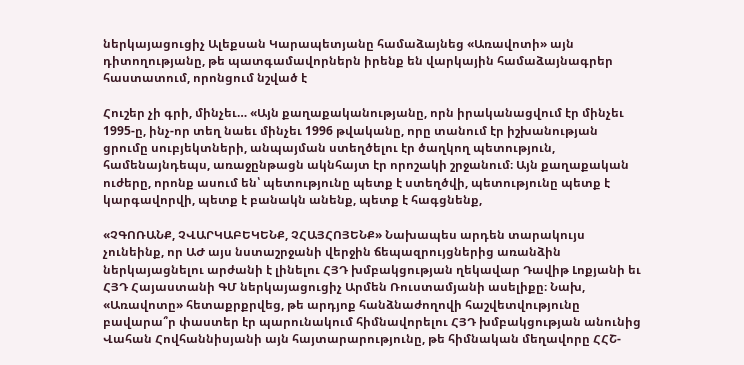ներկայացուցիչ Ալեքսան Կարապետյանը համաձայնեց «Առավոտի» այն դիտողությանը, թե պատգամավորներն իրենք են վարկային համաձայնագրեր հաստատում, որոնցում նշված է

Հուշեր չի գրի, մինչեւ… «Այն քաղաքականությանը, որն իրականացվում էր մինչեւ 1995-ը, ինչ-որ տեղ նաեւ մինչեւ 1996 թվականը, որը տանում էր իշխանության ցրումը սուբյեկտների, անպայման ստեղծելու էր ծաղկող պետություն, համենայնդեպս, առաջընթացն ակնհայտ էր որոշակի շրջանում։ Այն քաղաքական ուժերը, որոնք ասում են՝ պետությունը պետք է ստեղծվի, պետությունը պետք է կարգավորվի, պետք է բանակն անենք, պետք է հագցնենք,

«ՉԳՈՌԱՆՔ, ՉՎԱՐԿԱԲԵԿԵՆՔ, ՉՀԱՅՀՈՅԵՆՔ» Նախապես արդեն տարակույս չունեինք, որ ԱԺ այս նստաշրջանի վերջին ճեպազրույցներից առանձին ներկայացնելու արժանի է լինելու ՀՅԴ խմբակցության ղեկավար Դավիթ Լոքյանի եւ ՀՅԴ Հայաստանի ԳՄ ներկայացուցիչ Արմեն Ռուստամյանի ասելիքը։ Նախ, «Առավոտը» հետաքրքրվեց, թե արդյոք հանձնաժողովի հաշվետվությունը բավարա՞ր փաստեր էր պարունակում հիմնավորելու ՀՅԴ խմբակցության անունից Վահան Հովհաննիսյանի այն հայտարարությունը, թե հիմնական մեղավորը ՀՀՇ-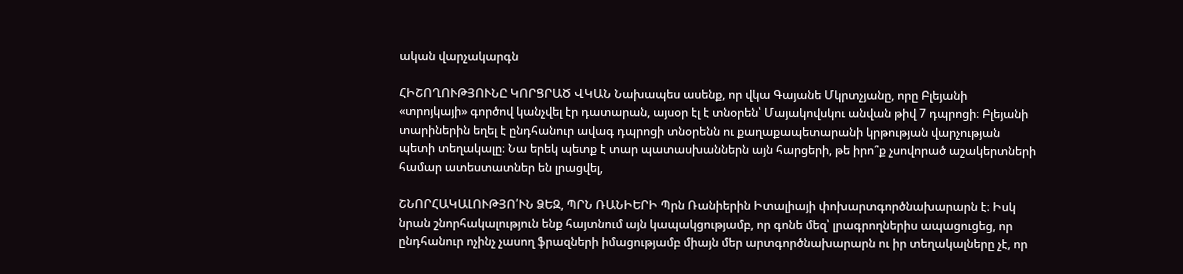ական վարչակարգն

ՀԻՇՈՂՈՒԹՅՈՒՆԸ ԿՈՐՑՐԱԾ ՎԿԱՆ Նախապես ասենք, որ վկա Գայանե Մկրտչյանը, որը Բլեյանի «տրոյկայի» գործով կանչվել էր դատարան, այսօր էլ է տնօրեն՝ Մայակովսկու անվան թիվ 7 դպրոցի։ Բլեյանի տարիներին եղել է ընդհանուր ավագ դպրոցի տնօրենն ու քաղաքապետարանի կրթության վարչության պետի տեղակալը։ Նա երեկ պետք է տար պատասխաններն այն հարցերի, թե իրո՞ք չսովորած աշակերտների համար ատեստատներ են լրացվել,

ՇՆՈՐՀԱԿԱԼՈՒԹՅՈ՛ՒՆ ՁԵԶ, ՊՐՆ ՌԱՆԻԵՐԻ Պրն Ռանիերին Իտալիայի փոխարտգործնախարարն է։ Իսկ նրան շնորհակալություն ենք հայտնում այն կապակցությամբ, որ գոնե մեզ՝ լրագրողներիս ապացուցեց, որ ընդհանուր ոչինչ չասող ֆրազների իմացությամբ միայն մեր արտգործնախարարն ու իր տեղակալները չէ, որ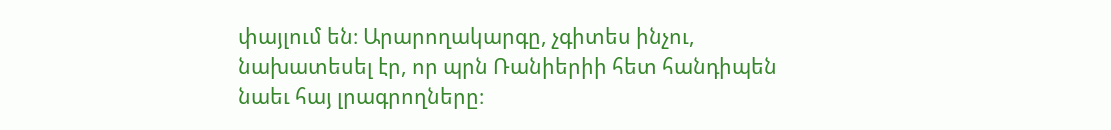փայլում են։ Արարողակարգը, չգիտես ինչու, նախատեսել էր, որ պրն Ռանիերիի հետ հանդիպեն նաեւ հայ լրագրողները։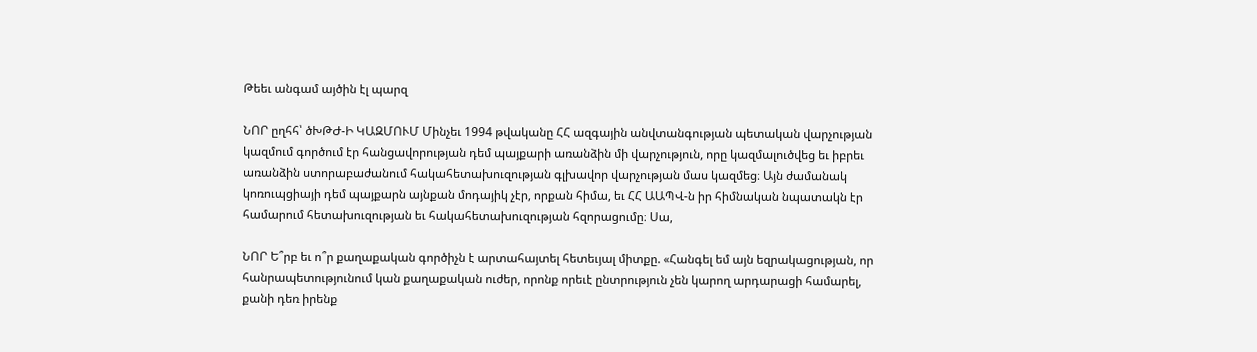Թեեւ անգամ այծին էլ պարզ

ՆՈՐ ըղհհ՝ ծԽԹԺ-Ի ԿԱԶՄՈՒՄ Մինչեւ 1994 թվականը ՀՀ ազգային անվտանգության պետական վարչության կազմում գործում էր հանցավորության դեմ պայքարի առանձին մի վարչություն, որը կազմալուծվեց եւ իբրեւ առանձին ստորաբաժանում հակահետախուզության գլխավոր վարչության մաս կազմեց։ Այն ժամանակ կոռուպցիայի դեմ պայքարն այնքան մոդայիկ չէր, որքան հիմա, եւ ՀՀ ԱԱՊՎ-ն իր հիմնական նպատակն էր համարում հետախուզության եւ հակահետախուզության հզորացումը։ Սա,

ՆՈՐ Ե՞րբ եւ ո՞ր քաղաքական գործիչն է արտահայտել հետեւյալ միտքը. «Հանգել եմ այն եզրակացության, որ հանրապետությունում կան քաղաքական ուժեր, որոնք որեւէ ընտրություն չեն կարող արդարացի համարել, քանի դեռ իրենք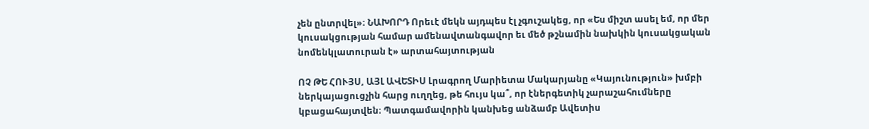չեն ընտրվել»։ ՆԱԽՈՐԴ Որեւէ մեկն այդպես էլ չգուշակեց, որ «Ես միշտ ասել եմ, որ մեր կուսակցության համար ամենավտանգավոր եւ մեծ թշնամին նախկին կուսակցական նոմենկլատուրան է» արտահայտության

ՈՉ ԹԵ ՀՈՒՅՍ, ԱՅԼ ԱՎԵՏԻՍ Լրագրող Մարիետա Մակարյանը «Կայունություն» խմբի ներկայացուցչին հարց ուղղեց, թե հույս կա՞, որ էներգետիկ չարաշահումները կբացահայտվեն։ Պատգամավորին կանխեց անձամբ Ավետիս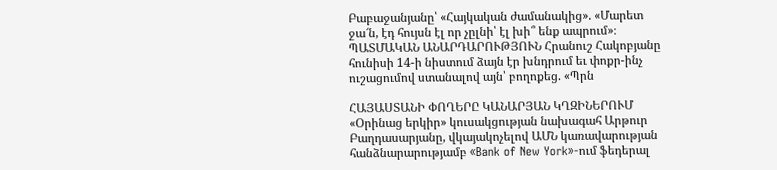Բաբաջանյանը՝ «Հայկական ժամանակից». «Մարետ ջա՜ն, էդ հույսն էլ որ չըլնի՝ էլ խի՞ ենք ապրում»։ ՊԱՏՄԱԿԱՆ ԱՆԱՐԴԱՐՈՒԹՅՈՒՆ Հրանուշ Հակոբյանը հունիսի 14-ի նիստում ձայն էր խնդրում եւ փոքր-ինչ ուշացումով ստանալով այն՝ բողոքեց. «Պրն

ՀԱՅԱՍՏԱՆԻ ՓՈՂԵՐԸ ԿԱՆԱՐՅԱՆ ԿՂԶԻՆԵՐՈՒՄ «Օրինաց երկիր» կուսակցության նախագահ Արթուր Բաղդասարյանը, վկայակոչելով ԱՄՆ կառավարության հանձնարարությամբ «Bank of New York»-ում ֆեդերալ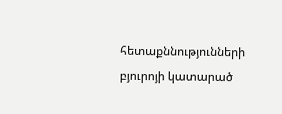հետաքննությունների բյուրոյի կատարած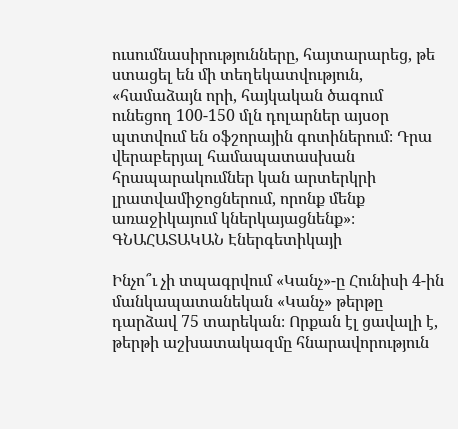ուսումնասիրությունները, հայտարարեց, թե ստացել են մի տեղեկատվություն, «համաձայն որի, հայկական ծագում ունեցող 100-150 մլն դոլարներ այսօր պտտվում են օֆշորային գոտիներում։ Դրա վերաբերյալ համապատասխան հրապարակումներ կան արտերկրի լրատվամիջոցներում, որոնք մենք առաջիկայում կներկայացնենք»։ ԳՆԱՀԱՏԱԿԱՆ Էներգետիկայի

Ինչո՞ւ չի տպագրվում «Կանչ»-ը Հունիսի 4-ին մանկապատանեկան «Կանչ» թերթը դարձավ 75 տարեկան։ Որքան էլ ցավալի է, թերթի աշխատակազմը հնարավորություն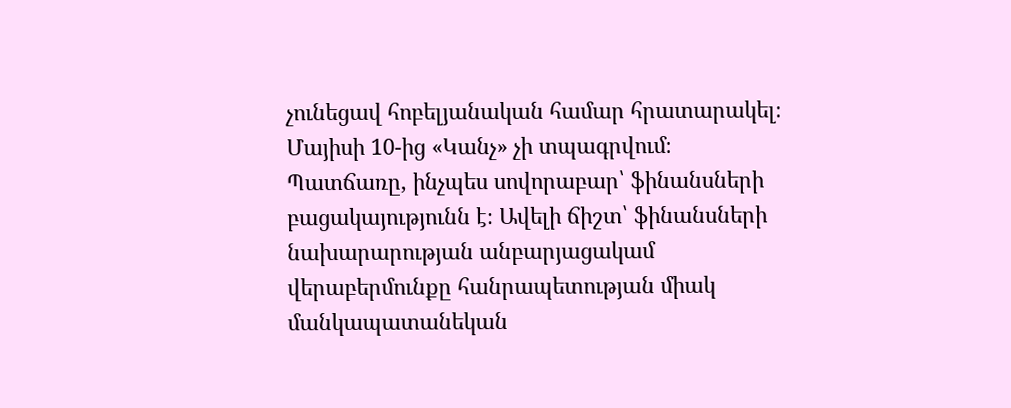չունեցավ հոբելյանական համար հրատարակել։ Մայիսի 10-ից «Կանչ» չի տպագրվում։ Պատճառը, ինչպես սովորաբար՝ ֆինանսների բացակայությունն է։ Ավելի ճիշտ՝ ֆինանսների նախարարության անբարյացակամ վերաբերմունքը հանրապետության միակ մանկապատանեկան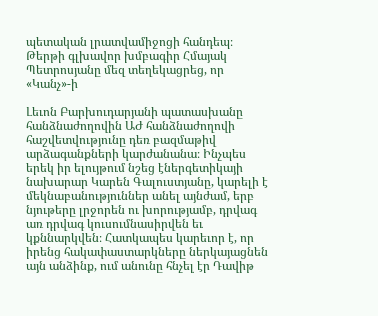պետական լրատվամիջոցի հանդեպ։ Թերթի գլխավոր խմբագիր Հմայակ Պետրոսյանը մեզ տեղեկացրեց, որ «Կանչ»-ի

Լեւոն Բարխուդարյանի պատասխանը հանձնաժողովին ԱԺ հանձնաժողովի հաշվետվությունը դեռ բազմաթիվ արձագանքների կարժանանա։ Ինչպես երեկ իր ելույթում նշեց էներգետիկայի նախարար Կարեն Գալուստյանը, կարելի է մեկնաբանություններ անել այնժամ, երբ նյութերը լրջորեն ու խորությամբ, դրվագ առ դրվագ կուսումնասիրվեն եւ կքննարկվեն։ Հատկապես կարեւոր է, որ իրենց հակափաստարկները ներկայացնեն այն անձինք, ում անունը հնչել էր Դավիթ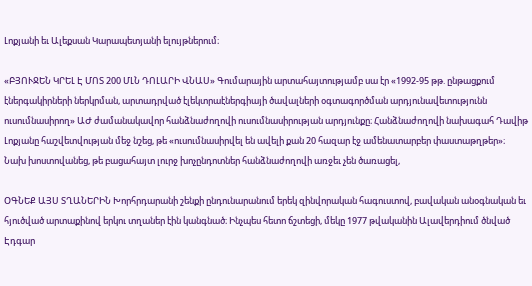Լոքյանի եւ Ալեքսան Կարապետյանի ելույթներում։

«ԲՅՈՒՋԵՆ ԿՐԵԼ Է ՄՈՏ 200 ՄԼՆ ԴՈԼԱՐԻ ՎՆԱՍ» Գումարային արտահայտությամբ սա էր «1992-95 թթ. ընթացքում էներգակիրների ներկրման, արտադրված էլեկտրաէներգիայի ծավալների օգտագործման արդյունավետությունն ուսումնասիրող» ԱԺ ժամանակավոր հանձնաժողովի ուսումնասիրության արդյունքը։ Հանձնաժողովի նախագահ Դավիթ Լոքյանը հաշվետվության մեջ նշեց, թե «ուսումնասիրվել են ավելի քան 20 հազար էջ ամենատարբեր փաստաթղթեր»։ Նախ խոստովանեց, թե բացահայտ լուրջ խոչընդոտներ հանձնաժողովի առջեւ չեն ծառացել,

ՕԳՆԵՔ ԱՅՍ ՏՂԱՆԵՐԻՆ Խորհրդարանի շենքի ընդունարանում երեկ զինվորական հագուստով, բավական անօգնական եւ հյուծված արտաքինով երկու տղաներ էին կանգնած։ Ինչպես հետո ճշտեցի, մեկը 1977 թվականին Ալավերդիում ծնված Էդգար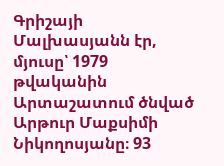Գրիշայի Մալխասյանն էր, մյուսը՝ 1979 թվականին Արտաշատում ծնված Արթուր Մաքսիմի Նիկողոսյանը։ 93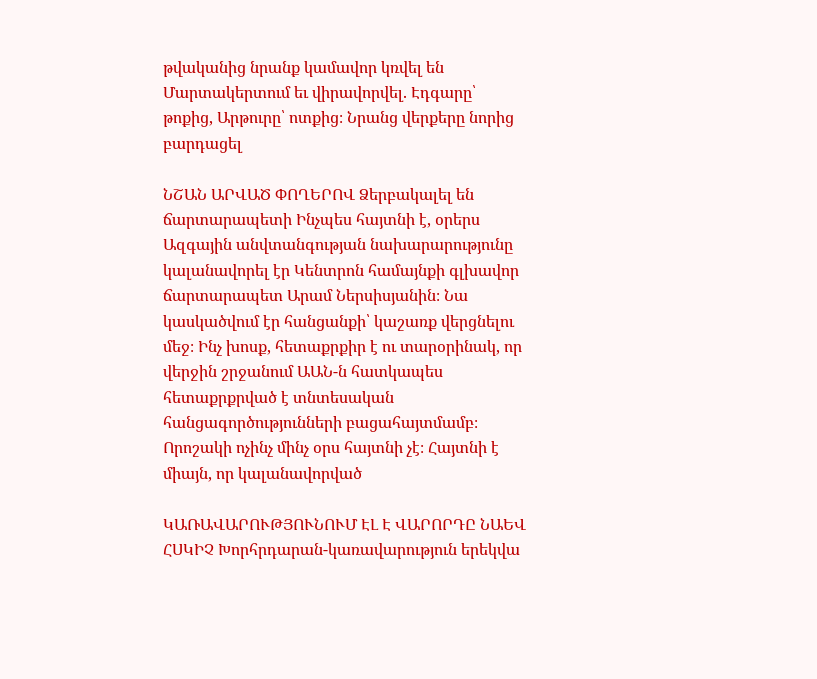թվականից նրանք կամավոր կռվել են Մարտակերտում եւ վիրավորվել. Էդգարը՝ թոքից, Արթուրը՝ ոտքից։ Նրանց վերքերը նորից բարդացել

ՆՇԱՆ ԱՐՎԱԾ ՓՈՂԵՐՈՎ Ձերբակալել են ճարտարապետի Ինչպես հայտնի է, օրերս Ազգային անվտանգության նախարարությունը կալանավորել էր Կենտրոն համայնքի գլխավոր ճարտարապետ Արամ Ներսիսյանին։ Նա կասկածվում էր հանցանքի՝ կաշառք վերցնելու մեջ։ Ինչ խոսք, հետաքրքիր է ու տարօրինակ, որ վերջին շրջանում ԱԱՆ-ն հատկապես հետաքրքրված է տնտեսական հանցագործությունների բացահայտմամբ։ Որոշակի ոչինչ մինչ օրս հայտնի չէ։ Հայտնի է միայն, որ կալանավորված

ԿԱՌԱՎԱՐՈՒԹՅՈՒՆՈՒՄ ԷԼ Է ՎԱՐՈՐԴԸ ՆԱԵՎ ՀՍԿԻՉ Խորհրդարան-կառավարություն երեկվա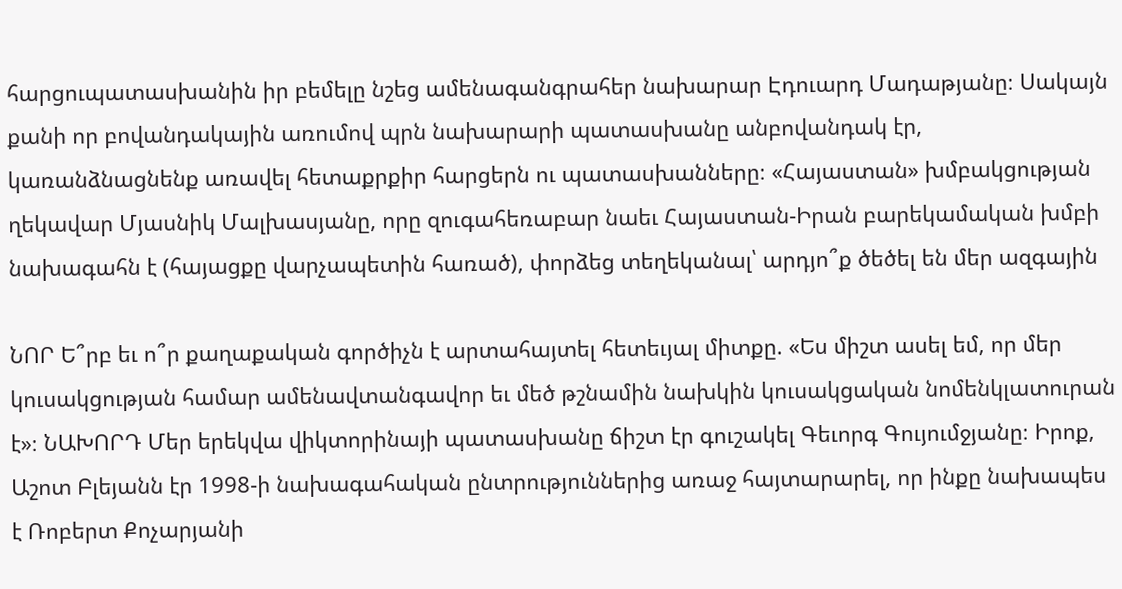հարցուպատասխանին իր բեմելը նշեց ամենագանգրահեր նախարար Էդուարդ Մադաթյանը։ Սակայն քանի որ բովանդակային առումով պրն նախարարի պատասխանը անբովանդակ էր, կառանձնացնենք առավել հետաքրքիր հարցերն ու պատասխանները։ «Հայաստան» խմբակցության ղեկավար Մյասնիկ Մալխասյանը, որը զուգահեռաբար նաեւ Հայաստան-Իրան բարեկամական խմբի նախագահն է (հայացքը վարչապետին հառած), փորձեց տեղեկանալ՝ արդյո՞ք ծեծել են մեր ազգային

ՆՈՐ Ե՞րբ եւ ո՞ր քաղաքական գործիչն է արտահայտել հետեւյալ միտքը. «Ես միշտ ասել եմ, որ մեր կուսակցության համար ամենավտանգավոր եւ մեծ թշնամին նախկին կուսակցական նոմենկլատուրան է»։ ՆԱԽՈՐԴ Մեր երեկվա վիկտորինայի պատասխանը ճիշտ էր գուշակել Գեւորգ Գույումջյանը։ Իրոք, Աշոտ Բլեյանն էր 1998-ի նախագահական ընտրություններից առաջ հայտարարել, որ ինքը նախապես է Ռոբերտ Քոչարյանի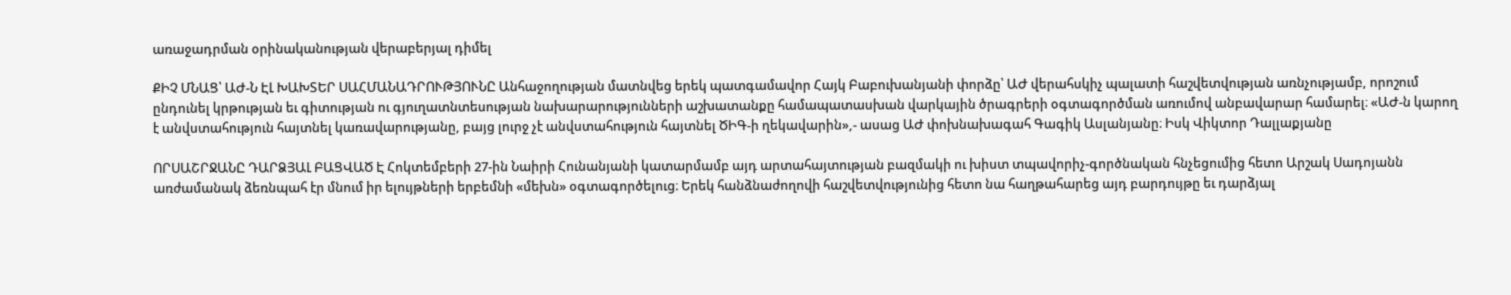առաջադրման օրինականության վերաբերյալ դիմել

ՔԻՉ ՄՆԱՑ՝ ԱԺ-Ն ԷԼ ԽԱԽՏԵՐ ՍԱՀՄԱՆԱԴՐՈՒԹՅՈՒՆԸ Անհաջողության մատնվեց երեկ պատգամավոր Հայկ Բաբուխանյանի փորձը՝ ԱԺ վերահսկիչ պալատի հաշվետվության առնչությամբ, որոշում ընդունել կրթության եւ գիտության ու գյուղատնտեսության նախարարությունների աշխատանքը համապատասխան վարկային ծրագրերի օգտագործման առումով անբավարար համարել։ «ԱԺ-ն կարող է անվստահություն հայտնել կառավարությանը, բայց լուրջ չէ անվստահություն հայտնել ԾԻԳ-ի ղեկավարին»,- ասաց ԱԺ փոխնախագահ Գագիկ Ասլանյանը։ Իսկ Վիկտոր Դալլաքյանը

ՈՐՍԱՇՐՋԱՆԸ ԴԱՐՁՅԱԼ ԲԱՑՎԱԾ Է Հոկտեմբերի 27-ին Նաիրի Հունանյանի կատարմամբ այդ արտահայտության բազմակի ու խիստ տպավորիչ-գործնական հնչեցումից հետո Արշակ Սադոյանն առժամանակ ձեռնպահ էր մնում իր ելույթների երբեմնի «մեխն» օգտագործելուց։ Երեկ հանձնաժողովի հաշվետվությունից հետո նա հաղթահարեց այդ բարդույթը եւ դարձյալ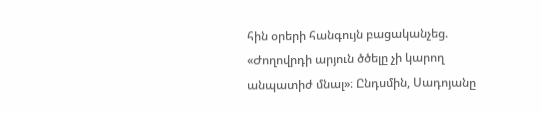հին օրերի հանգույն բացականչեց. «Ժողովրդի արյուն ծծելը չի կարող անպատիժ մնալ»։ Ընդսմին, Սադոյանը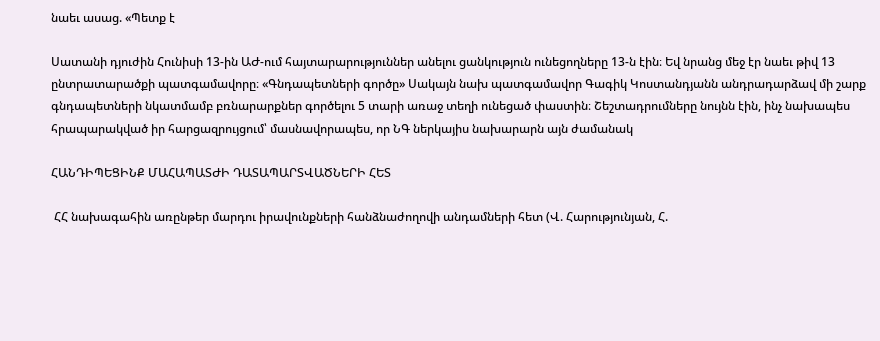նաեւ ասաց. «Պետք է

Սատանի դյուժին Հունիսի 13-ին ԱԺ-ում հայտարարություններ անելու ցանկություն ունեցողները 13-ն էին։ Եվ նրանց մեջ էր նաեւ թիվ 13 ընտրատարածքի պատգամավորը։ «Գնդապետների գործը» Սակայն նախ պատգամավոր Գագիկ Կոստանդյանն անդրադարձավ մի շարք գնդապետների նկատմամբ բռնարարքներ գործելու 5 տարի առաջ տեղի ունեցած փաստին։ Շեշտադրումները նույնն էին, ինչ նախապես հրապարակված իր հարցազրույցում՝ մասնավորապես, որ ՆԳ ներկայիս նախարարն այն ժամանակ

ՀԱՆԴԻՊԵՑԻՆՔ ՄԱՀԱՊԱՏԺԻ ԴԱՏԱՊԱՐՏՎԱԾՆԵՐԻ ՀԵՏ

 ՀՀ նախագահին առընթեր մարդու իրավունքների հանձնաժողովի անդամների հետ (Վ. Հարությունյան, Հ.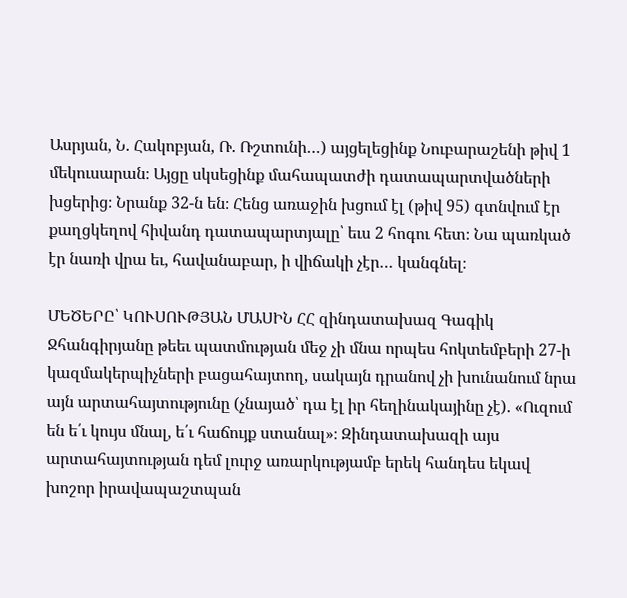Ասրյան, Ն. Հակոբյան, Ռ. Ռշտունի…) այցելեցինք Նուբարաշենի թիվ 1 մեկուսարան։ Այցը սկսեցինք մահապատժի դատապարտվածների խցերից։ Նրանք 32-ն են։ Հենց առաջին խցում էլ (թիվ 95) գտնվում էր քաղցկեղով հիվանդ դատապարտյալը՝ եւս 2 հոգու հետ։ Նա պառկած էր նառի վրա եւ, հավանաբար, ի վիճակի չէր… կանգնել։

ՄԵԾԵՐԸ՝ ԿՈՒՍՈՒԹՅԱՆ ՄԱՍԻՆ ՀՀ զինդատախազ Գագիկ Ջհանգիրյանը թեեւ պատմության մեջ չի մնա որպես հոկտեմբերի 27-ի կազմակերպիչների բացահայտող, սակայն դրանով չի խունանում նրա այն արտահայտությունը (չնայած՝ դա էլ իր հեղինակայինը չէ). «Ուզում են ե՛ւ կույս մնալ, ե՛ւ հաճույք ստանալ»։ Զինդատախազի այս արտահայտության դեմ լուրջ առարկությամբ երեկ հանդես եկավ խոշոր իրավապաշտպան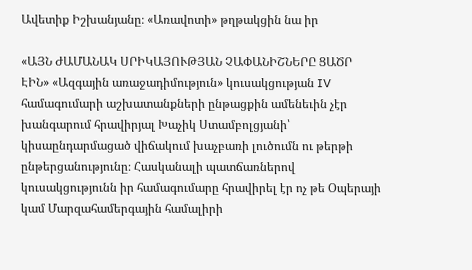Ավետիք Իշխանյանը։ «Առավոտի» թղթակցին նա իր

«ԱՅՆ ԺԱՄԱՆԱԿ ՍՐԻԿԱՅՈՒԹՅԱՆ ՉԱՓԱՆԻՇՆԵՐԸ ՑԱԾՐ ԷԻՆ» «Ազգային առաջադիմություն» կուսակցության IV համագումարի աշխատանքների ընթացքին ամենեւին չէր խանգարում հրավիրյալ Խաչիկ Ստամբոլցյանի՝ կիսաընդարմացած վիճակում խաչբառի լուծումն ու թերթի ընթերցանությունը։ Հասկանալի պատճառներով կուսակցությունն իր համագումարը հրավիրել էր ոչ թե Օպերայի կամ Մարզահամերգային համալիրի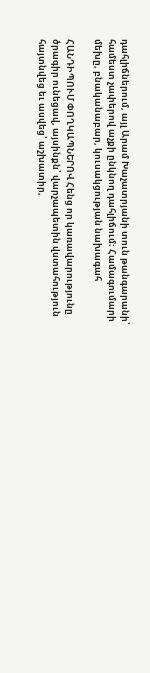դահլիճներում, այլ Արամ Խաչատրյանի տուն թանգարանի՝ համեստ չափերով աչքի ընկնող դահլիճում։ Համագումարի մեխը, բնականաբար, կուսակցության նախագահ

ՀԱՆԴԻՊՈՒՄ ՓՈՂԿԱՊՆԵՐՈՎ Հենց որ կառավարությունը ծրագիր ունեցավ, այսինքն՝ վարչապետին վստահություն հայտնվեց եւ ասվեց՝ աշխատիր,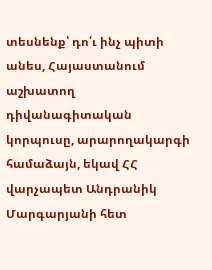տեսնենք՝ դո՛ւ ինչ պիտի անես, Հայաստանում աշխատող դիվանագիտական կորպուսը, արարողակարգի համաձայն, եկավ ՀՀ վարչապետ Անդրանիկ Մարգարյանի հետ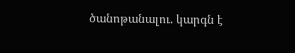ծանոթանալու. կարգն է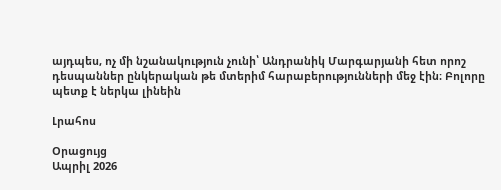այդպես, ոչ մի նշանակություն չունի՝ Անդրանիկ Մարգարյանի հետ որոշ դեսպաններ ընկերական թե մտերիմ հարաբերությունների մեջ էին։ Բոլորը պետք է ներկա լինեին

Լրահոս

Օրացույց
Ապրիլ 2026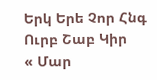Երկ Երե Չոր Հնգ Ուրբ Շաբ Կիր
« Մար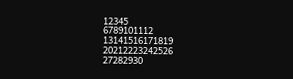12345
6789101112
13141516171819
20212223242526
27282930